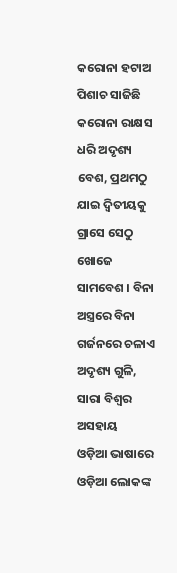କରୋନା ହଟାଅ
ପିଶାଚ ସାଜିଛି କରୋନା ରାକ୍ଷସ ଧରି ଅଦୃଶ୍ୟ ବେଶ, ପ୍ରଥମଠୁ ଯାଇ ଦ୍ଵିତୀୟକୁ ଗ୍ରାସେ ସେଠୁ ଖୋଜେ ସାମବେଶ । ବିନା ଅସ୍ତ୍ରରେ ବିନା ଗର୍ଜନରେ ଚଳାଏ ଅଦୃଶ୍ୟ ଗୁଳି, ସାରା ବିଶ୍ୱର ଅସହାୟ
ଓଡ଼ିଆ ଭାଷାରେ ଓଡ଼ିଆ ଲୋକଙ୍କ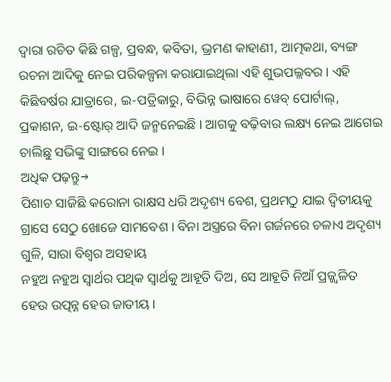ଦ୍ୱାରା ରଚିତ କିଛି ଗଳ୍ପ, ପ୍ରବନ୍ଧ, କବିତା, ଭ୍ରମଣ କାହାଣୀ, ଆତ୍ମକଥା, ବ୍ୟଙ୍ଗ ରଚନା ଆଦିକୁ ନେଇ ପରିକଳ୍ପନା କରାଯାଇଥିଲା ଏହି ଶୁଭପଲ୍ଲବର । ଏହି କିଛିବର୍ଷର ଯାତ୍ରାରେ, ଇ-ପତ୍ରିକାରୁ, ବିଭିନ୍ନ ଭାଷାରେ ୱେବ୍ ପୋର୍ଟାଲ୍, ପ୍ରକାଶନ, ଇ-ଷ୍ଟୋର୍ ଆଦି ଜନ୍ମନେଇଛି । ଆଗକୁ ବଢ଼ିବାର ଲକ୍ଷ୍ୟ ନେଇ ଆଗେଇ ଚାଲିଛୁ ସଭିଙ୍କୁ ସାଙ୍ଗରେ ନେଇ ।
ଅଧିକ ପଢ଼ନ୍ତୁ→
ପିଶାଚ ସାଜିଛି କରୋନା ରାକ୍ଷସ ଧରି ଅଦୃଶ୍ୟ ବେଶ, ପ୍ରଥମଠୁ ଯାଇ ଦ୍ଵିତୀୟକୁ ଗ୍ରାସେ ସେଠୁ ଖୋଜେ ସାମବେଶ । ବିନା ଅସ୍ତ୍ରରେ ବିନା ଗର୍ଜନରେ ଚଳାଏ ଅଦୃଶ୍ୟ ଗୁଳି, ସାରା ବିଶ୍ୱର ଅସହାୟ
ନହୁଅ ନହୁଅ ସ୍ୱାର୍ଥର ପଥିକ ସ୍ୱାର୍ଥକୁ ଆହୂତି ଦିଅ, ସେ ଆହୂତି ନିଆଁ ପ୍ରଜ୍ଜ୍ୱଳିତ ହେଉ ଉତ୍ପନ୍ନ ହେଉ ଜାତୀୟ ।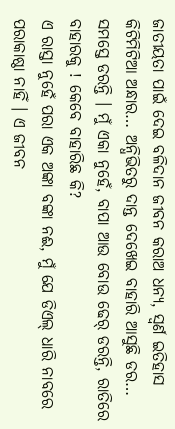ଜାତୀୟତା ପାଇଁ ଦେଇ ବଳିଦାନ ଜୀବନ କରାଅ ଧନ୍ୟ, ସ୍ୱର୍ଣ ଇତିହାସ
କିଟିମିଟିଆ ଅନ୍ଧାର… ଅନ୍ଧିଭିତରୁ ଦାନ୍ତ ଦେଖେଇ ବାହାରି ଆସୁଛି ଡର… ସମସ୍ତେ ଡରନ୍ତି । ମୁଁ ଏକା ନୁହେଁ, ବାପା ଆଉ ବୋଉ ଢେର୍ ଡରନ୍ତି, ରାତିରେ ବାହାରକୁ ! କେବେ ବାହାରିଛ କି?
ଏ ରାସ୍ତା ନୁହେଁ ପରା ଏକ ଅଙ୍କା ବଙ୍କା ନଈ, ମୁଁ ଯେ ଡିଏଲ୍ ଧାରି ନାବରେ ପରାକାଷ୍ଠା ନାହିଁ । ଏ ଜୀବନ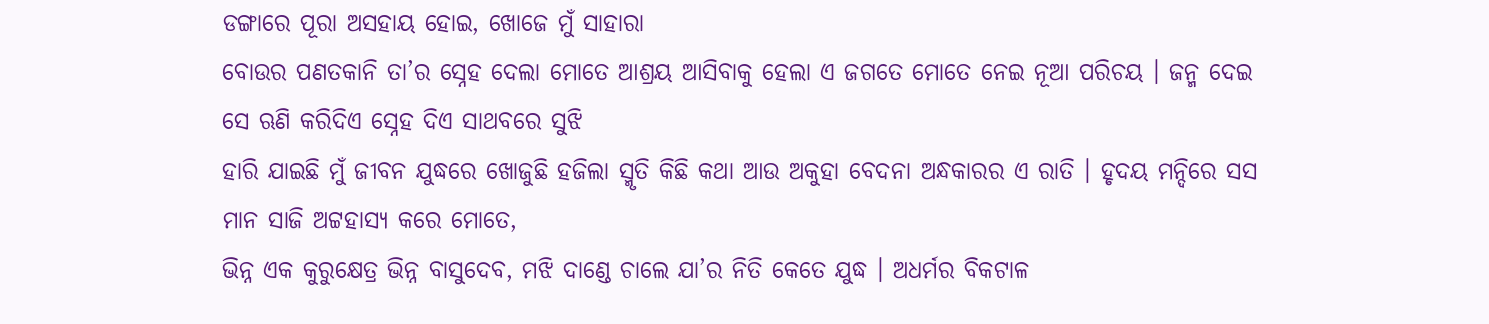ଡଙ୍ଗାରେ ପୂରା ଅସହାୟ ହୋଇ, ଖୋଜେ ମୁଁ ସାହାରା
ବୋଉର ପଣତକାନି ତା’ର ସ୍ନେହ ଦେଲା ମୋତେ ଆଶ୍ରୟ ଆସିବାକୁ ହେଲା ଏ ଜଗତେ ମୋତେ ନେଇ ନୂଆ ପରିଚୟ । ଜନ୍ମ ଦେଇ ସେ ଋଣି କରିଦିଏ ସ୍ନେହ ଦିଏ ସାଥବରେ ସୁଝି
ହାରି ଯାଇଛି ମୁଁ ଜୀବନ ଯୁଦ୍ଧରେ ଖୋଜୁଛି ହଜିଲା ସ୍ମୃତି କିଛି କଥା ଆଉ ଅକୁହା ବେଦନା ଅନ୍ଧକାରର ଏ ରାତି । ହୃଦୟ ମନ୍ଦିରେ ସସ ମାନ ସାଜି ଅଟ୍ଟହାସ୍ୟ କରେ ମୋତେ,
ଭିନ୍ନ ଏକ କୁରୁକ୍ଷେତ୍ର ଭିନ୍ନ ବାସୁଦେବ, ମଝି ଦାଣ୍ଡେ ଚାଲେ ଯା’ର ନିତି କେତେ ଯୁଦ୍ଧ । ଅଧର୍ମର ବିକଟାଳ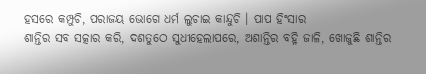ହସରେ କମ୍ପୁଚି, ପରାଜୟ ଭୋଗେ ଧର୍ମ ଲୁଚାଇ କାନ୍ଦୁଚି । ପାପ ହିଂସାର
ଶାନ୍ତିର ସବ ସତ୍କାର କରି, ଦଶତୁଠେ ସୁଧୀହେଲାପରେ, ଅଶାନ୍ତିର ବହ୍ନି ଜାଳି, ଖୋଜୁଛି ଶାନ୍ତିର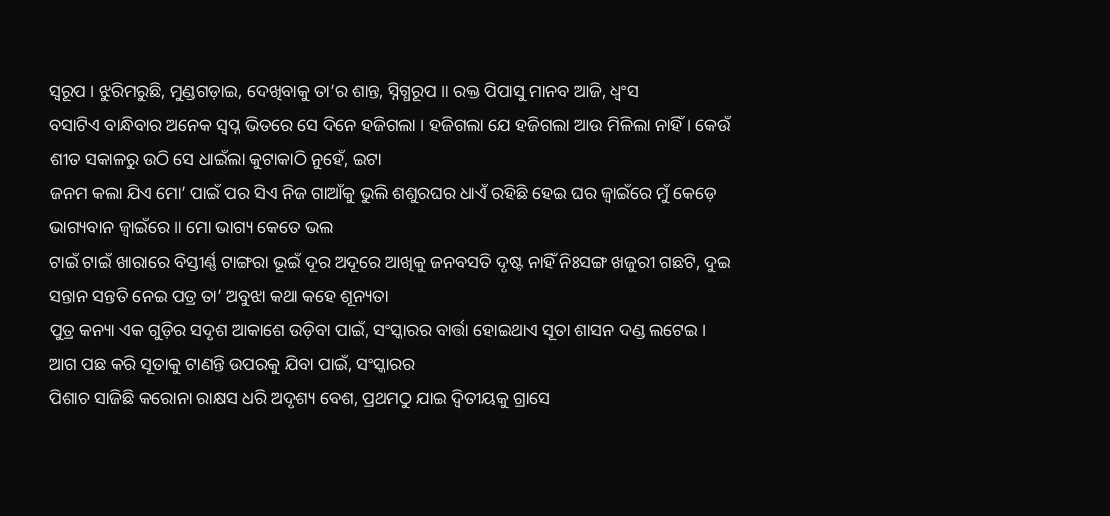ସ୍ୱରୂପ । ଝୁରିମରୁଛି, ମୁଣ୍ଡଗଡ଼ାଇ, ଦେଖିବାକୁ ତା’ର ଶାନ୍ତ, ସ୍ନିଗ୍ଧରୂପ ॥ ରକ୍ତ ପିପାସୁ ମାନବ ଆଜି, ଧ୍ୱଂସ
ବସାଟିଏ ବାନ୍ଧିବାର ଅନେକ ସ୍ଵପ୍ନ ଭିତରେ ସେ ଦିନେ ହଜିଗଲା । ହଜିଗଲା ଯେ ହଜିଗଲା ଆଉ ମିଳିଲା ନାହିଁ । କେଉଁ ଶୀତ ସକାଳରୁ ଉଠି ସେ ଧାଇଁଲା କୁଟାକାଠି ନୁହେଁ, ଇଟା
ଜନମ କଲା ଯିଏ ମୋ’ ପାଇଁ ପର ସିଏ ନିଜ ଗାଆଁକୁ ଭୁଲି ଶଶୁରଘର ଧାଏଁ ରହିଛି ହେଇ ଘର ଜ୍ୱାଇଁରେ ମୁଁ କେଡ଼େ ଭାଗ୍ୟବାନ ଜ୍ୱାଇଁରେ ॥ ମୋ ଭାଗ୍ୟ କେତେ ଭଲ
ଟାଇଁ ଟାଇଁ ଖାରାରେ ବିସ୍ତୀର୍ଣ୍ଣ ଟାଙ୍ଗରା ଭୂଇଁ ଦୂର ଅଦୂରେ ଆଖିକୁ ଜନବସତି ଦୃଷ୍ଟ ନାହିଁ ନିଃସଙ୍ଗ ଖଜୁରୀ ଗଛଟି, ଦୁଇ ସନ୍ତାନ ସନ୍ତତି ନେଇ ପତ୍ର ତା’ ଅବୁଝା କଥା କହେ ଶୂନ୍ୟତା
ପୁତ୍ର କନ୍ୟା ଏକ ଗୁଡ଼ିର ସଦୃଶ ଆକାଶେ ଉଡ଼ିବା ପାଇଁ, ସଂସ୍କାରର ବାର୍ତ୍ତା ହୋଇଥାଏ ସୂତା ଶାସନ ଦଣ୍ଡ ଲଟେଇ । ଆଗ ପଛ କରି ସୂତାକୁ ଟାଣନ୍ତି ଉପରକୁ ଯିବା ପାଇଁ, ସଂସ୍କାରର
ପିଶାଚ ସାଜିଛି କରୋନା ରାକ୍ଷସ ଧରି ଅଦୃଶ୍ୟ ବେଶ, ପ୍ରଥମଠୁ ଯାଇ ଦ୍ଵିତୀୟକୁ ଗ୍ରାସେ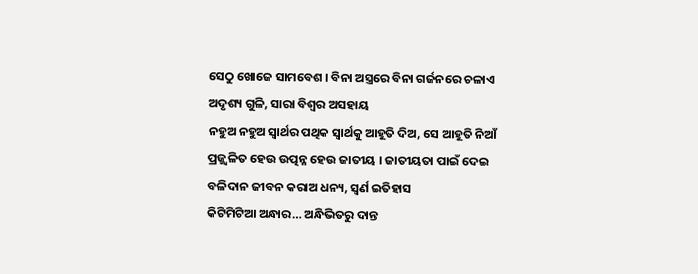ସେଠୁ ଖୋଜେ ସାମବେଶ । ବିନା ଅସ୍ତ୍ରରେ ବିନା ଗର୍ଜନରେ ଚଳାଏ ଅଦୃଶ୍ୟ ଗୁଳି, ସାରା ବିଶ୍ୱର ଅସହାୟ
ନହୁଅ ନହୁଅ ସ୍ୱାର୍ଥର ପଥିକ ସ୍ୱାର୍ଥକୁ ଆହୂତି ଦିଅ, ସେ ଆହୂତି ନିଆଁ ପ୍ରଜ୍ଜ୍ୱଳିତ ହେଉ ଉତ୍ପନ୍ନ ହେଉ ଜାତୀୟ । ଜାତୀୟତା ପାଇଁ ଦେଇ ବଳିଦାନ ଜୀବନ କରାଅ ଧନ୍ୟ, ସ୍ୱର୍ଣ ଇତିହାସ
କିଟିମିଟିଆ ଅନ୍ଧାର… ଅନ୍ଧିଭିତରୁ ଦାନ୍ତ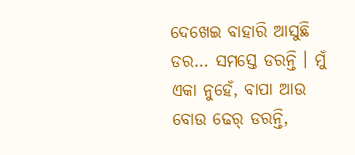ଦେଖେଇ ବାହାରି ଆସୁଛି ଡର… ସମସ୍ତେ ଡରନ୍ତି । ମୁଁ ଏକା ନୁହେଁ, ବାପା ଆଉ ବୋଉ ଢେର୍ ଡରନ୍ତି,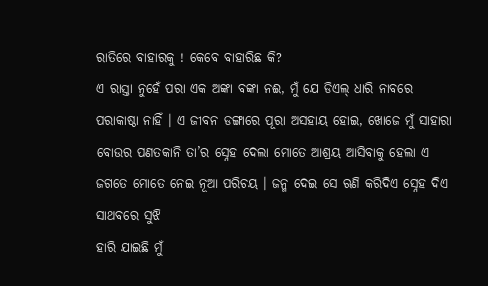ରାତିରେ ବାହାରକୁ ! କେବେ ବାହାରିଛ କି?
ଏ ରାସ୍ତା ନୁହେଁ ପରା ଏକ ଅଙ୍କା ବଙ୍କା ନଈ, ମୁଁ ଯେ ଡିଏଲ୍ ଧାରି ନାବରେ ପରାକାଷ୍ଠା ନାହିଁ । ଏ ଜୀବନ ଡଙ୍ଗାରେ ପୂରା ଅସହାୟ ହୋଇ, ଖୋଜେ ମୁଁ ସାହାରା
ବୋଉର ପଣତକାନି ତା’ର ସ୍ନେହ ଦେଲା ମୋତେ ଆଶ୍ରୟ ଆସିବାକୁ ହେଲା ଏ ଜଗତେ ମୋତେ ନେଇ ନୂଆ ପରିଚୟ । ଜନ୍ମ ଦେଇ ସେ ଋଣି କରିଦିଏ ସ୍ନେହ ଦିଏ ସାଥବରେ ସୁଝି
ହାରି ଯାଇଛି ମୁଁ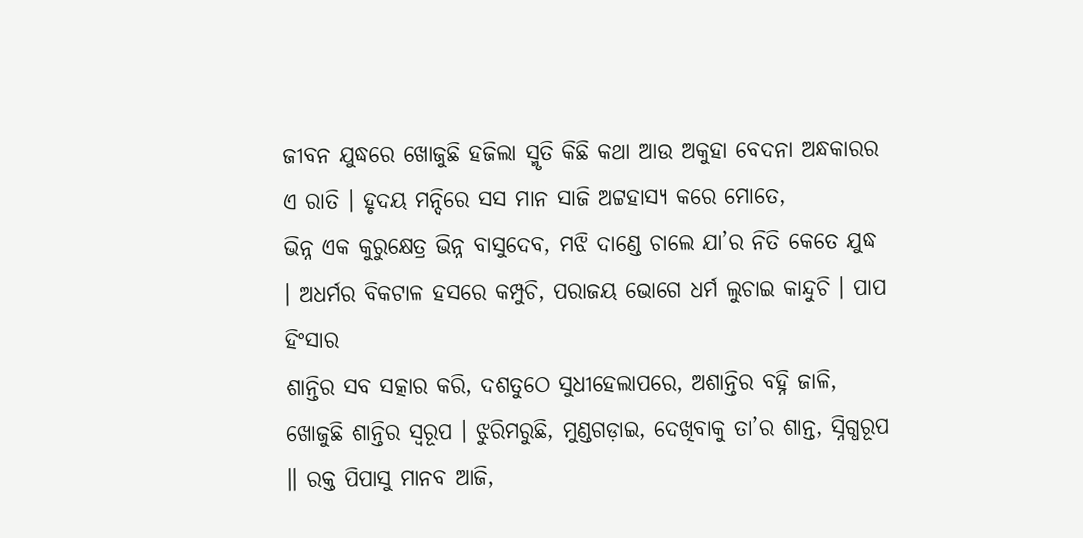ଜୀବନ ଯୁଦ୍ଧରେ ଖୋଜୁଛି ହଜିଲା ସ୍ମୃତି କିଛି କଥା ଆଉ ଅକୁହା ବେଦନା ଅନ୍ଧକାରର ଏ ରାତି । ହୃଦୟ ମନ୍ଦିରେ ସସ ମାନ ସାଜି ଅଟ୍ଟହାସ୍ୟ କରେ ମୋତେ,
ଭିନ୍ନ ଏକ କୁରୁକ୍ଷେତ୍ର ଭିନ୍ନ ବାସୁଦେବ, ମଝି ଦାଣ୍ଡେ ଚାଲେ ଯା’ର ନିତି କେତେ ଯୁଦ୍ଧ । ଅଧର୍ମର ବିକଟାଳ ହସରେ କମ୍ପୁଚି, ପରାଜୟ ଭୋଗେ ଧର୍ମ ଲୁଚାଇ କାନ୍ଦୁଚି । ପାପ ହିଂସାର
ଶାନ୍ତିର ସବ ସତ୍କାର କରି, ଦଶତୁଠେ ସୁଧୀହେଲାପରେ, ଅଶାନ୍ତିର ବହ୍ନି ଜାଳି, ଖୋଜୁଛି ଶାନ୍ତିର ସ୍ୱରୂପ । ଝୁରିମରୁଛି, ମୁଣ୍ଡଗଡ଼ାଇ, ଦେଖିବାକୁ ତା’ର ଶାନ୍ତ, ସ୍ନିଗ୍ଧରୂପ ॥ ରକ୍ତ ପିପାସୁ ମାନବ ଆଜି,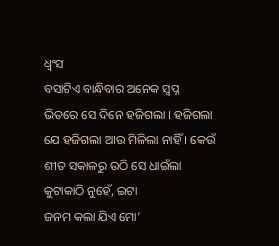ଧ୍ୱଂସ
ବସାଟିଏ ବାନ୍ଧିବାର ଅନେକ ସ୍ଵପ୍ନ ଭିତରେ ସେ ଦିନେ ହଜିଗଲା । ହଜିଗଲା ଯେ ହଜିଗଲା ଆଉ ମିଳିଲା ନାହିଁ । କେଉଁ ଶୀତ ସକାଳରୁ ଉଠି ସେ ଧାଇଁଲା କୁଟାକାଠି ନୁହେଁ, ଇଟା
ଜନମ କଲା ଯିଏ ମୋ’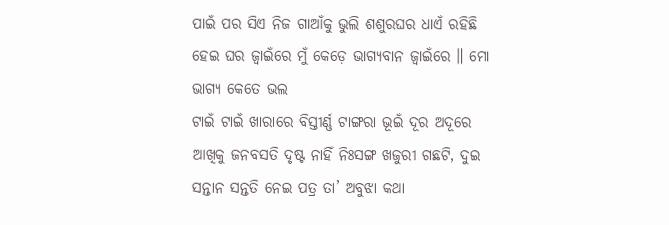ପାଇଁ ପର ସିଏ ନିଜ ଗାଆଁକୁ ଭୁଲି ଶଶୁରଘର ଧାଏଁ ରହିଛି ହେଇ ଘର ଜ୍ୱାଇଁରେ ମୁଁ କେଡ଼େ ଭାଗ୍ୟବାନ ଜ୍ୱାଇଁରେ ॥ ମୋ ଭାଗ୍ୟ କେତେ ଭଲ
ଟାଇଁ ଟାଇଁ ଖାରାରେ ବିସ୍ତୀର୍ଣ୍ଣ ଟାଙ୍ଗରା ଭୂଇଁ ଦୂର ଅଦୂରେ ଆଖିକୁ ଜନବସତି ଦୃଷ୍ଟ ନାହିଁ ନିଃସଙ୍ଗ ଖଜୁରୀ ଗଛଟି, ଦୁଇ ସନ୍ତାନ ସନ୍ତତି ନେଇ ପତ୍ର ତା’ ଅବୁଝା କଥା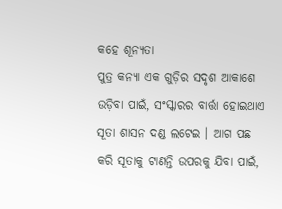କହେ ଶୂନ୍ୟତା
ପୁତ୍ର କନ୍ୟା ଏକ ଗୁଡ଼ିର ସଦୃଶ ଆକାଶେ ଉଡ଼ିବା ପାଇଁ, ସଂସ୍କାରର ବାର୍ତ୍ତା ହୋଇଥାଏ ସୂତା ଶାସନ ଦଣ୍ଡ ଲଟେଇ । ଆଗ ପଛ କରି ସୂତାକୁ ଟାଣନ୍ତି ଉପରକୁ ଯିବା ପାଇଁ,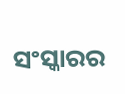ସଂସ୍କାରର